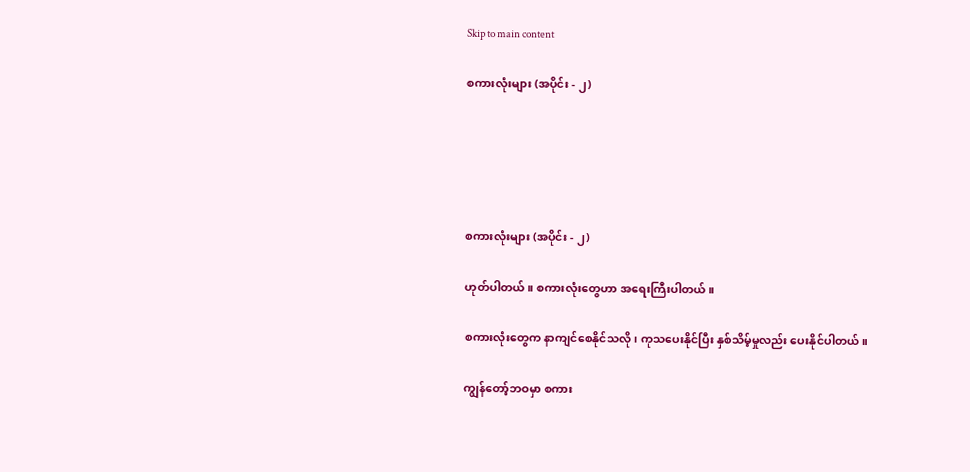Skip to main content

စကားလုံးများ (အပိုင်း - ၂)





စကားလုံးများ (အပိုင်း - ၂)

ဟုတ်ပါတယ်။ စကားလုံးတွေဟာ အရေးကြီးပါတယ်။

စကားလုံးတွေက နာကျင်စေနိုင်သလို၊ ကုသပေးနိုင်ပြီး နှစ်သိမ့်မှုလည်း ပေးနိုင်ပါတယ်။

ကျွန်တော့်ဘဝမှာ စကား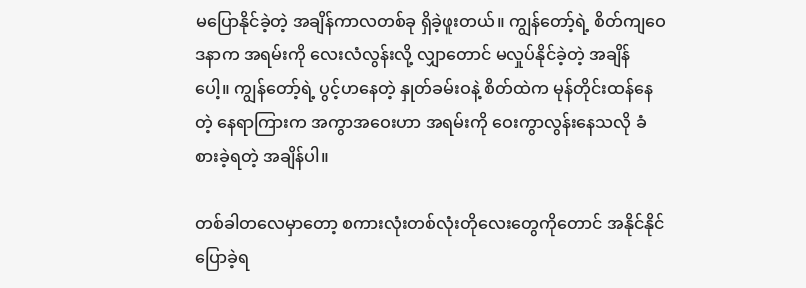မပြောနိုင်ခဲ့တဲ့ အချိန်ကာလတစ်ခု ရှိခဲ့ဖူးတယ်။ ကျွန်တော့်ရဲ့ စိတ်ကျဝေဒနာက အရမ်းကို လေးလံလွန်းလို့ လျှာတောင် မလှုပ်နိုင်ခဲ့တဲ့ အချိန်ပေါ့။ ကျွန်တော့်ရဲ့ ပွင့်ဟနေတဲ့ နှုတ်ခမ်းဝနဲ့ စိတ်ထဲက မုန်တိုင်းထန်နေတဲ့ နေရာကြားက အကွာအဝေးဟာ အရမ်းကို ဝေးကွာလွန်းနေသလို ခံစားခဲ့ရတဲ့ အချိန်ပါ။

တစ်ခါတလေမှာတော့ စကားလုံးတစ်လုံးတိုလေးတွေကိုတောင် အနိုင်နိုင် ပြောခဲ့ရ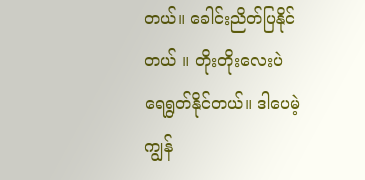တယ်။ ခေါင်းညိတ်ပြနိုင်တယ် ။ တိုးတိုးလေးပဲ ရေရွတ်နိုင်တယ်။ ဒါပေမဲ့ ကျွန်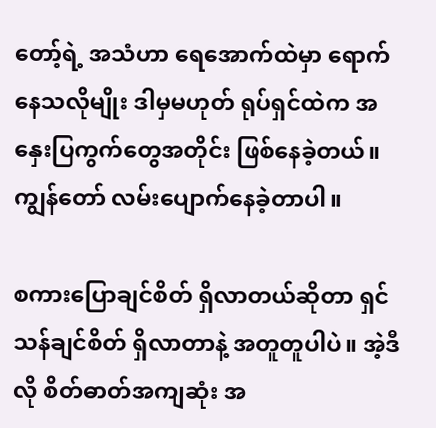တော့်ရဲ့ အသံဟာ ရေအောက်ထဲမှာ ရောက်နေသလိုမျိုး ဒါမှမဟုတ် ရုပ်ရှင်ထဲက အနှေးပြကွက်တွေအတိုင်း ဖြစ်နေခဲ့တယ်။ ကျွန်တော် လမ်းပျောက်နေခဲ့တာပါ။

စကားပြောချင်စိတ် ရှိလာတယ်ဆိုတာ ရှင်သန်ချင်စိတ် ရှိလာတာနဲ့ အတူတူပါပဲ။ အဲ့ဒီလို စိတ်ဓာတ်အကျဆုံး အ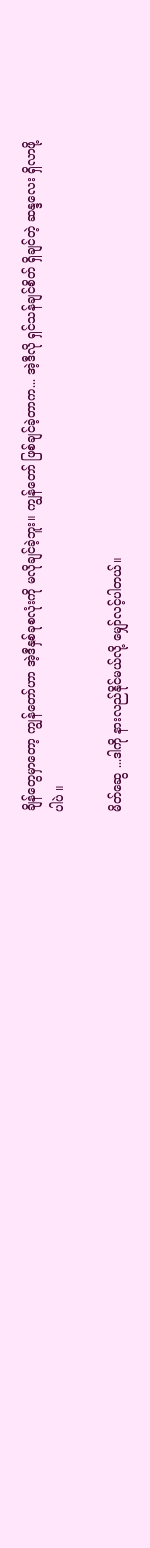ချိန်တွေမှာတော့ ကျွန်တော်ဟာ အဲ့ဒီနှစ်ခုစလုံးကို မလိုချင်ခဲ့ဘူး။ ကျွန်တော် ဖြစ်ချင်ခဲ့တာက... အဲ့ဒီလို ရှင်သန်ချင်စိတ် ရှိချင်တဲ့ ဆန္ဒလေး ရှိလာဖို့ပါပဲ ။

မိတ်ဆွေ ...ဒါကို နားလည်နိုင်မယ်လို့ မျှော်လင့်ပါတယ်။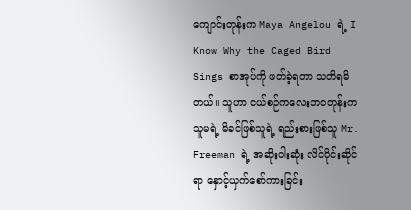ကျောင်းတုန်းက Maya Angelou ရဲ့ I Know Why the Caged Bird Sings စာအုပ်ကို ဖတ်ခဲ့ရတာ သတိရမိတယ်။ သူဟာ ငယ်စဉ်ကလေးဘဝတုန်းက သူမရဲ့ မိခင်ဖြစ်သူရဲ့ ရည်းစားဖြစ်သူ Mr. Freeman ရဲ့ အဆိုးဝါးဆုံး လိင်ပိုင်းဆိုင်ရာ နှောင့်ယှက်စော်ကားခြင်း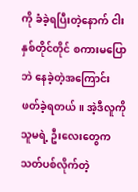ကို ခံခဲ့ရပြီးတဲ့နောက် ငါးနှစ်တိုင်တိုင် စကားမပြောဘဲ နေခဲ့တဲ့အကြောင်း ဖတ်ခဲ့ရတယ်။ အဲ့ဒီလူကို သူမရဲ့ ဦးလေးတွေက သတ်ပစ်လိုက်တဲ့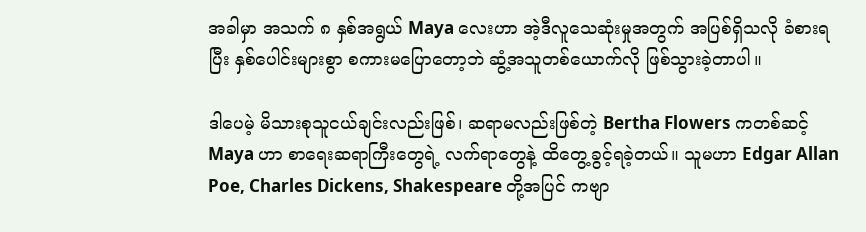အခါမှာ အသက် ၈ နှစ်အရွယ် Maya လေးဟာ အဲ့ဒီလူသေဆုံးမှုအတွက် အပြစ်ရှိသလို ခံစားရပြီး နှစ်ပေါင်းများစွာ စကားမပြောတော့ဘဲ ဆွံ့အသူတစ်ယောက်လို ဖြစ်သွားခဲ့တာပါ။

ဒါပေမဲ့ မိသားစုသူငယ်ချင်းလည်းဖြစ်၊ ဆရာမလည်းဖြစ်တဲ့ Bertha Flowers ကတစ်ဆင့် Maya ဟာ စာရေးဆရာကြီးတွေရဲ့ လက်ရာတွေနဲ့ ထိတွေ့ခွင့်ရခဲ့တယ်။ သူမဟာ Edgar Allan Poe, Charles Dickens, Shakespeare တို့အပြင် ကဗျာ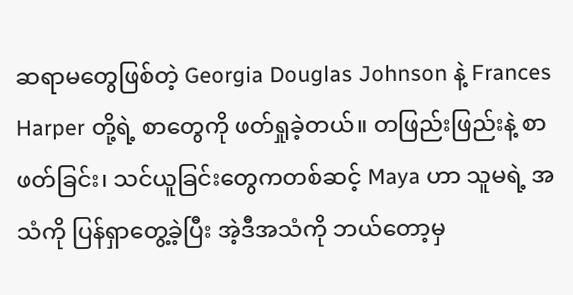ဆရာမတွေဖြစ်တဲ့ Georgia Douglas Johnson နဲ့ Frances Harper တို့ရဲ့ စာတွေကို ဖတ်ရှုခဲ့တယ်။ တဖြည်းဖြည်းနဲ့ စာဖတ်ခြင်း၊ သင်ယူခြင်းတွေကတစ်ဆင့် Maya ဟာ သူမရဲ့ အသံကို ပြန်ရှာတွေ့ခဲ့ပြီး အဲ့ဒီအသံကို ဘယ်တော့မှ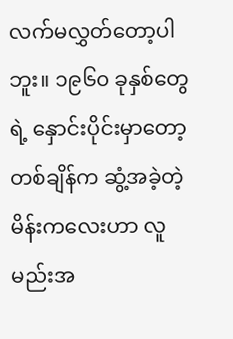လက်မလွှတ်တော့ပါဘူး။ ၁၉၆၀ ခုနှစ်တွေရဲ့ နှောင်းပိုင်းမှာတော့ တစ်ချိန်က ဆွံ့အခဲ့တဲ့ မိန်းကလေးဟာ လူမည်းအ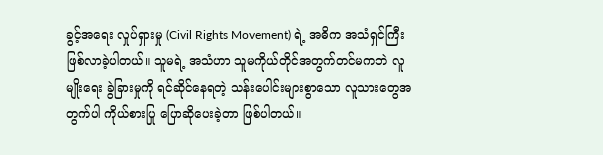ခွင့်အရေး လှုပ်ရှားမှု (Civil Rights Movement) ရဲ့ အဓိက အသံရှင်ကြီး ဖြစ်လာခဲ့ပါတယ်။ သူမရဲ့ အသံဟာ သူမကိုယ်တိုင်အတွက်တင်မကဘဲ လူမျိုးရေး ခွဲခြားမှုကို ရင်ဆိုင်နေရတဲ့ သန်းပေါင်းများစွာသော လူသားတွေအတွက်ပါ ကိုယ်စားပြု ပြောဆိုပေးခဲ့တာ ဖြစ်ပါတယ်။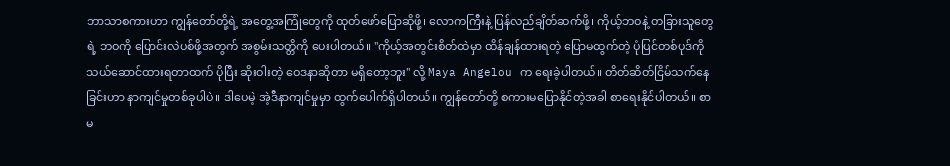ဘာသာစကားဟာ ကျွန်တော်တို့ရဲ့ အတွေ့အကြုံတွေကို ထုတ်ဖော်ပြောဆိုဖို့၊ လောကကြီးနဲ့ ပြန်လည်ချိတ်ဆက်ဖို့၊ ကိုယ့်ဘဝနဲ့ တခြားသူတွေရဲ့ ဘဝကို ပြောင်းလဲပစ်ဖို့အတွက် အစွမ်းသတ္တိကို ပေးပါတယ်။ "ကိုယ့်အတွင်းစိတ်ထဲမှာ ထိန်ချန်ထားရတဲ့ ပြောမထွက်တဲ့ ပုံပြင်တစ်ပုဒ်ကို သယ်ဆောင်ထားရတာထက် ပိုပြီး ဆိုးဝါးတဲ့ ဝေဒနာဆိုတာ မရှိတော့ဘူး" လို့ Maya Angelou က ရေးခဲ့ပါတယ်။ တိတ်ဆိတ်ငြိမ်သက်နေခြင်းဟာ နာကျင်မှုတစ်ခုပါပဲ။ ဒါပေမဲ့ အဲ့ဒီနာကျင်မှုမှာ ထွက်ပေါက်ရှိပါတယ်။ ကျွန်တော်တို့ စကားမပြောနိုင်တဲ့အခါ စာရေးနိုင်ပါတယ်။ စာမ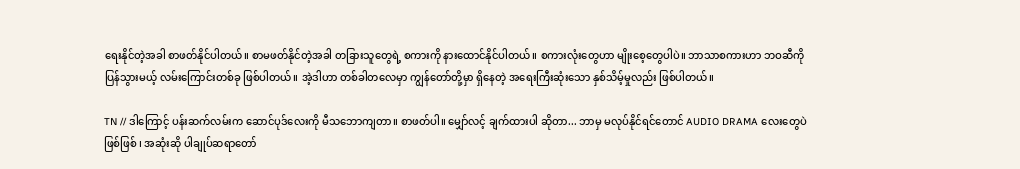ရေးနိုင်တဲ့အခါ စာဖတ်နိုင်ပါတယ်။ စာမဖတ်နိုင်တဲ့အခါ တခြားသူတွေရဲ့ စကားကို နားထောင်နိုင်ပါတယ်။ စကားလုံးတွေဟာ မျိုးစေ့တွေပါပဲ။ ဘာသာစကားဟာ ဘဝဆီကို ပြန်သွားမယ့် လမ်းကြောင်းတစ်ခု ဖြစ်ပါတယ်။ အဲ့ဒါဟာ တစ်ခါတလေမှာ ကျွန်တော်တို့မှာ ရှိနေတဲ့ အရေးကြီးဆုံးသော နှစ်သိမ့်မှုလည်း ဖြစ်ပါတယ်။

TN // ဒါကြောင့် ပန်းဆက်လမ်းက ဆောင်ပုဒ်လေးကို မီသဘောကျတာ။ စာဖတ်ပါ။ မျှော်လင့် ချက်ထားပါ ဆိုတာ... ဘာမှ မလုပ်နိုင်ရင်တောင် AUDIO DRAMA လေးတွေပဲ ဖြစ်ဖြစ် ၊ အဆုံးဆို ပါချုပ်ဆရာတော်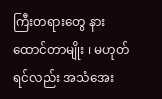ကြီးတရားတွေ နားထောင်တာမျိုး ၊ မဟုတ်ရင်လည်း အသံအေး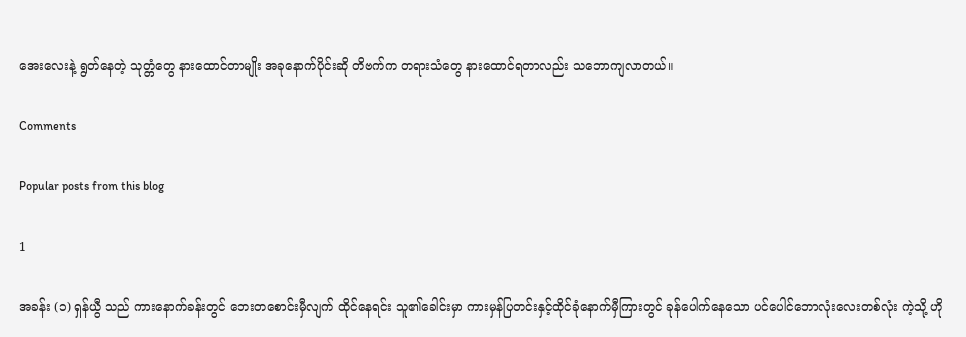အေးလေးနဲ့ ရွတ်နေတဲ့ သုတ္တံတွေ နားထောင်တာမျိုး အခုနောက်ပိုင်းဆို တိဗက်က တရားသံတွေ နားထောင်ရတာလည်း သဘောကျလာတယ်။

Comments

Popular posts from this blog

1

အခန်း (၁) ရှန်ယွီ သည် ကားနောက်ခန်းတွင် ဘေးတစောင်းမှီလျက် ထိုင်နေရင်း သူ၏ခေါင်းမှာ ကားမှန်ပြတင်းနှင့်ထိုင်ခုံနောက်မှီကြားတွင် ခုန်ပေါက်နေသော ပင်ပေါင်ဘောလုံးလေးတစ်လုံး ကဲ့သို့ ဟို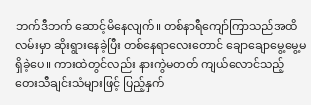ဘက်ဒီဘက် ဆောင့်မိနေလျက်။ တစ်နာရီကျော်ကြာသည်အထိ လမ်းမှာ ဆိုးရွားနေခဲ့ပြီး တစ်နေရာလေးတောင် ချောချောမွေ့မွေ့မရှိခဲ့ပေ။ ကားထဲတွင်လည်း နားကွဲမတတ် ကျယ်လောင်သည့် တေးသီချင်းသံများဖြင့် ပြည့်နှက်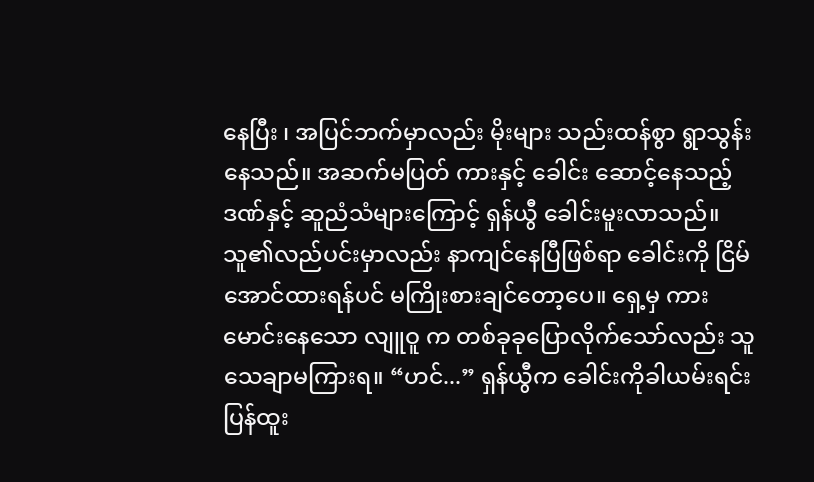နေပြီး ၊ အပြင်ဘက်မှာလည်း မိုးများ သည်းထန်စွာ ရွာသွန်းနေသည်။ အဆက်မပြတ် ကားနှင့် ခေါင်း ဆောင့်နေသည့်ဒဏ်နှင့် ဆူညံသံများကြောင့် ရှန်ယွီ ခေါင်းမူးလာသည်။ သူ၏လည်ပင်းမှာလည်း နာကျင်နေပြီဖြစ်ရာ ခေါင်းကို ငြိမ်အောင်ထားရန်ပင် မကြိုးစားချင်တော့ပေ။ ရှေ့မှ ကားမောင်းနေသော လျူဝူ က တစ်ခုခုပြောလိုက်သော်လည်း သူ သေချာမကြားရ။ “ဟင်...” ရှန်ယွီက ခေါင်းကိုခါယမ်းရင်း ပြန်ထူး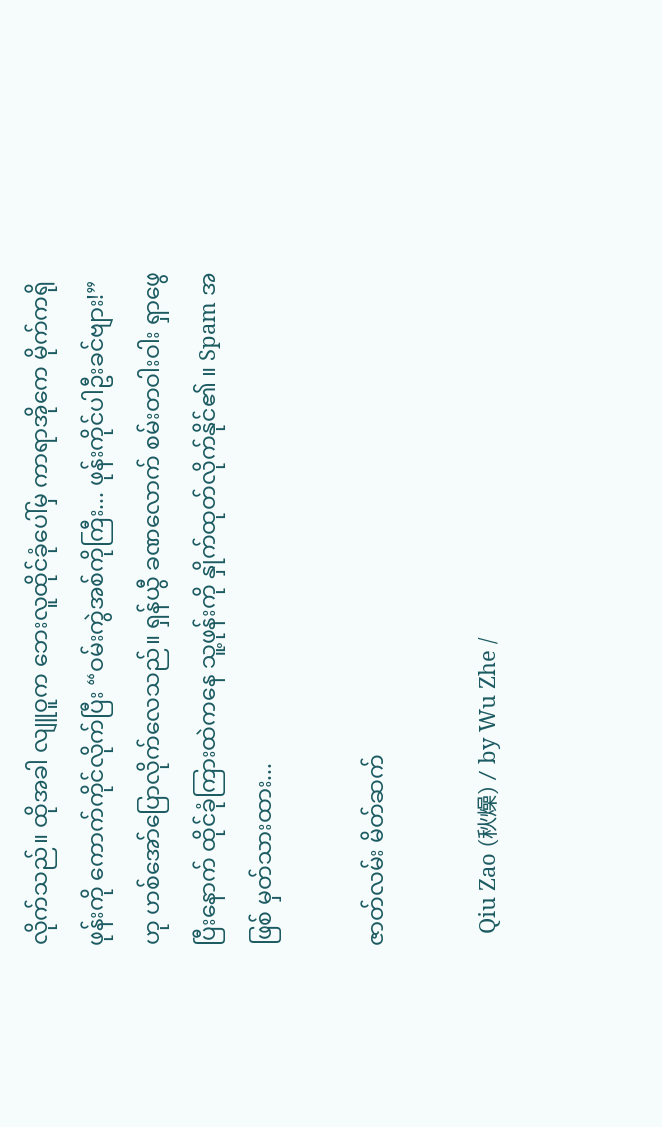လိုက်သည်။ ထိုအခါ လျူဝူက ဘေးလူထိုင်ခုံပေါ်မှ ကာရာအိုကေ မိုက်ကရိုဖုန်းကို ကောက်ကိုင်လိုက်ပြီး “ဝမ်းကွဲအစ်ကိုကြီး... ဖုန်းကိုင်ပါဦးခင်ဗျား!” ဟု ဟစ်အော်ပြောလိုက်လေသည်။ ရှန်ယွီ ခဏလောက် စမ်းတဝါးဝါး ရှာဖွေပြီးနောက် ထိုင်ခုံကြားထဲကနေ သူ့ဖုန်းကို နှိုက်ထုတ်လိုက်နိုင်၏ ။ Spam အဖြစ် မှတ်သားထား...

ဇာတ်လမ်း မိတ်ဆက်

  Qiu Zao (秋燥) / by Wu Zhe /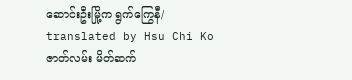ဆောင်းဦးမြို့က ရွက်ကြွေနီ/ translated by Hsu Chi Ko ဇာတ်လမ်း မိတ်ဆက်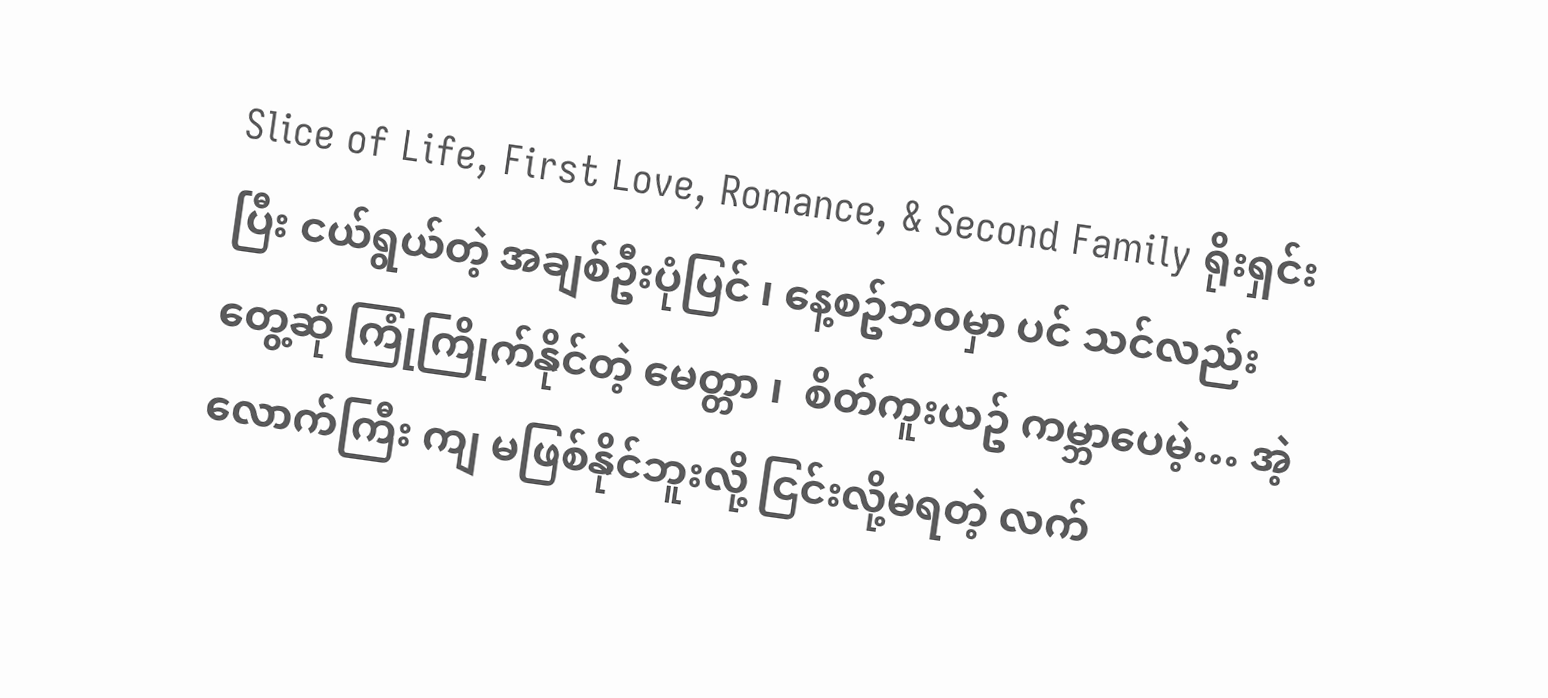Slice of Life, First Love, Romance, & Second Family ရိုးရှင်းပြီး ငယ်ရွယ်တဲ့ အချစ်ဦးပုံပြင် ၊ နေ့စဥ်ဘဝမှာ ပင် သင်လည်း တွေ့ဆုံ ကြုံကြိုက်နိုင်တဲ့ မေတ္တာ ၊  စိတ်ကူးယဥ် ကမ္ဘာပေမဲ့… အဲ့လောက်ကြီး ကျ မဖြစ်နိုင်ဘူးလို့ ငြင်းလို့မရတဲ့ လက်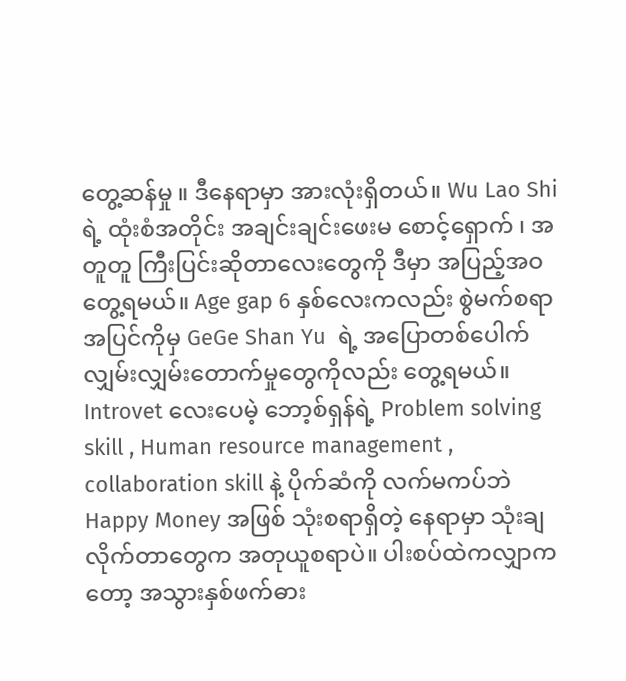တွေ့ဆန်မှု ။ ဒီနေရာမှာ အားလုံးရှိတယ်။ Wu Lao Shi ရဲ့ ထုံးစံအတိုင်း အချင်းချင်းဖေးမ စောင့်‌ရှောက် ၊ အတူတူ ကြီးပြင်းဆိုတာလေးတွေကို ဒီမှာ အပြည့်အဝတွေ့ရမယ်။ Age gap 6 နှစ်လေးကလည်း စွဲမက်စရာအပြင်ကိုမှ GeGe Shan Yu  ရဲ့ အပြောတစ်ပေါက် လျှမ်းလျှမ်းတောက်မှုတွေကိုလည်း တွေ့ရမယ်။ Introvet လေးပေမဲ့ ဘော့စ်ရှန်ရဲ့ Problem solving skill , Human resource management , collaboration skill နဲ့ ပိုက်ဆံကို လက်မကပ်ဘဲ Happy Money အဖြစ် သုံးစရာရှိတဲ့ နေရာမှာ သုံးချလိုက်တာတွေက အတုယူစရာပဲ။ ပါးစပ်ထဲကလျှာကတော့ အသွားနှစ်ဖက်ဓား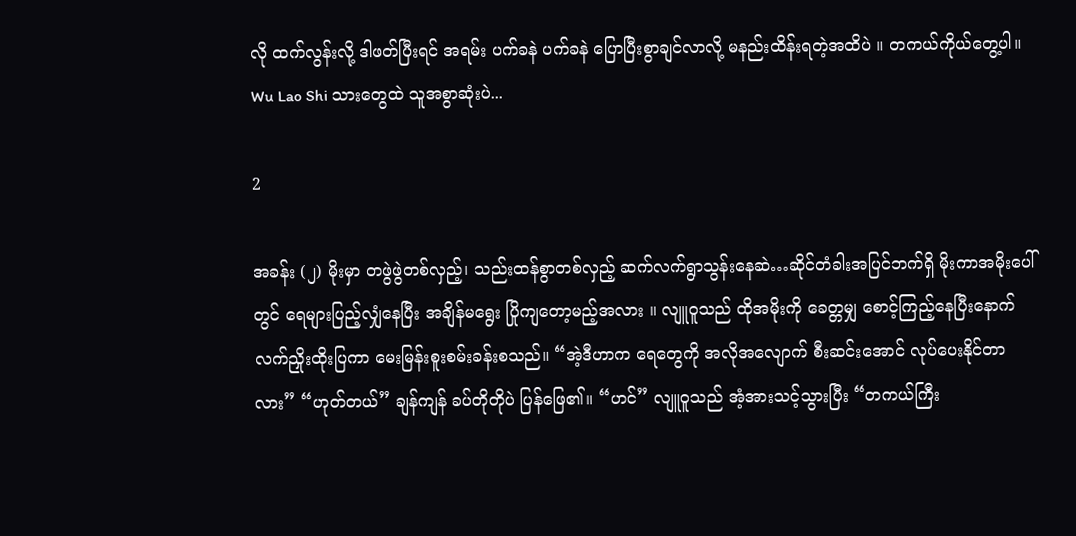လို ထက်လွန်းလို့ ဒါဖတ်ပြီးရင် အရမ်း ပက်ခနဲ ပက်ခနဲ ပြောပြီးစွာချင်လာလို့ မနည်းထိန်းရတဲ့အထိပဲ ။ တကယ်ကိုယ်တွေ့ပါ။ Wu Lao Shi သားတွေထဲ သူအစွာဆုံးပဲ...

2

အခန်း (၂) မိုးမှာ တဖွဲဖွဲတစ်လှည့်၊ သည်းထန်စွာတစ်လှည့် ဆက်လက်ရွာသွန်းနေဆဲ…ဆိုင်တံခါးအပြင်ဘက်ရှိ မိုးကာအမိုးပေါ်တွင် ရေများပြည့်လျှံနေပြီး အချိန်မရွေး ပြိုကျတော့မည့်အလား ။ လျူဝူသည် ထိုအမိုးကို ခေတ္တမျှ စောင့်ကြည့်နေပြီးနောက် လက်ညှိုးထိုးပြကာ မေးမြန်းစူးစမ်းခန်းစသည်။ “အဲ့ဒီဟာက ရေတွေကို အလိုအလျောက် စီးဆင်းအောင် လုပ်ပေးနိုင်တာလား” “ဟုတ်တယ်” ချန်ကျန် ခပ်တိုတိုပဲ ပြန်ဖြေ၏။ “ဟင်” လျူဝူသည် အံ့အားသင့်သွားပြီး “တကယ်ကြီး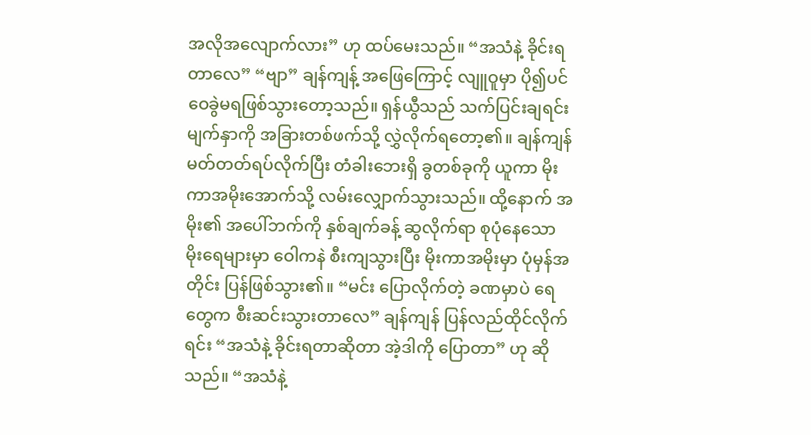အလိုအလျောက်လား” ဟု ထပ်မေးသည်။ “အသံနဲ့ ခိုင်းရတာလေ” “ဗျာ” ချန်ကျန့် အဖြေကြောင့် လျူဝူမှာ ပို၍ပင် ဝေခွဲမရဖြစ်သွားတော့သည်။ ရှန်ယွီသည် သက်ပြင်းချရင်း မျက်နှာကို အခြားတစ်ဖက်သို့ လွှဲလိုက်ရ‌တော့၏။ ချန်ကျန် မတ်တတ်ရပ်လိုက်ပြီး တံခါးဘေးရှိ ခွတစ်ခုကို ယူကာ မိုးကာအမိုးအောက်သို့ လမ်းလျှောက်သွားသည်။ ထို့နောက် အမိုး၏ အပေါ်ဘက်ကို နှစ်ချက်ခန့် ဆွလိုက်ရာ စုပုံနေသော မိုးရေများမှာ ဝေါကနဲ စီးကျသွားပြီး မိုးကာအမိုးမှာ ပုံမှန်အတိုင်း ပြန်ဖြစ်သွား၏။ “မင်း ပြောလိုက်တဲ့ ခဏမှာပဲ ရေတွေက စီးဆင်းသွားတာလေ” ချန်ကျန် ပြန်လည်ထိုင်လိုက်ရင်း “အသံနဲ့ ခိုင်းရတာဆိုတာ အဲ့ဒါကို ပြောတာ” ဟု ဆိုသည်။ “အသံနဲ့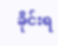ခိုင်းရ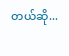တယ်ဆို...